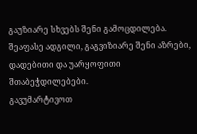გაუზიარე სხვებს შენი გამოცდილება.
შეაფასე ადგილი, გაგვიზიარე შენი აზრები, დადებითი და უარყოფითი შთაბეჭდილებები.
გავუმარტივოთ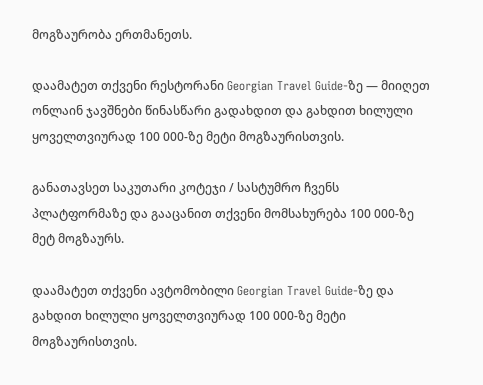მოგზაურობა ერთმანეთს.

დაამატეთ თქვენი რესტორანი Georgian Travel Guide-ზე — მიიღეთ ონლაინ ჯავშნები წინასწარი გადახდით და გახდით ხილული ყოველთვიურად 100 000-ზე მეტი მოგზაურისთვის.

განათავსეთ საკუთარი კოტეჯი / სასტუმრო ჩვენს პლატფორმაზე და გააცანით თქვენი მომსახურება 100 000-ზე მეტ მოგზაურს.

დაამატეთ თქვენი ავტომობილი Georgian Travel Guide-ზე და გახდით ხილული ყოველთვიურად 100 000-ზე მეტი მოგზაურისთვის.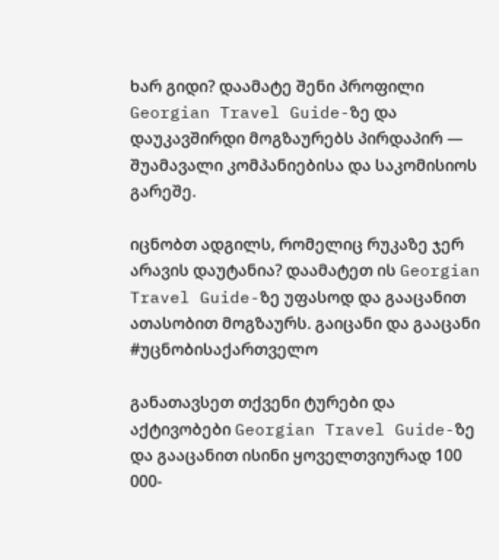ხარ გიდი? დაამატე შენი პროფილი Georgian Travel Guide-ზე და დაუკავშირდი მოგზაურებს პირდაპირ — შუამავალი კომპანიებისა და საკომისიოს გარეშე.

იცნობთ ადგილს, რომელიც რუკაზე ჯერ არავის დაუტანია? დაამატეთ ის Georgian Travel Guide-ზე უფასოდ და გააცანით ათასობით მოგზაურს. გაიცანი და გააცანი #უცნობისაქართველო

განათავსეთ თქვენი ტურები და აქტივობები Georgian Travel Guide-ზე და გააცანით ისინი ყოველთვიურად 100 000-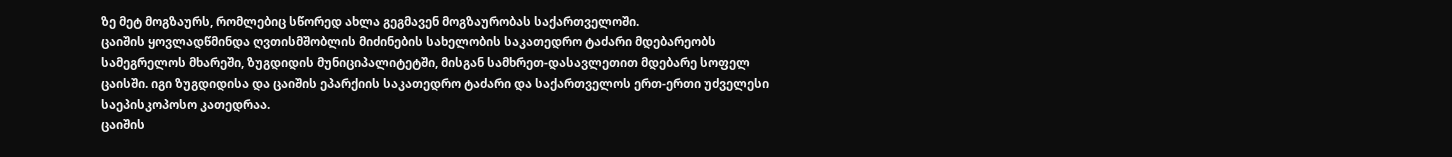ზე მეტ მოგზაურს, რომლებიც სწორედ ახლა გეგმავენ მოგზაურობას საქართველოში.
ცაიშის ყოვლადწმინდა ღვთისმშობლის მიძინების სახელობის საკათედრო ტაძარი მდებარეობს სამეგრელოს მხარეში, ზუგდიდის მუნიციპალიტეტში, მისგან სამხრეთ-დასავლეთით მდებარე სოფელ ცაისში. იგი ზუგდიდისა და ცაიშის ეპარქიის საკათედრო ტაძარი და საქართველოს ერთ-ერთი უძველესი საეპისკოპოსო კათედრაა.
ცაიშის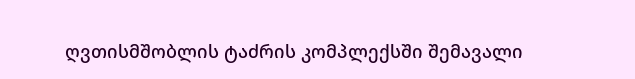ღვთისმშობლის ტაძრის კომპლექსში შემავალი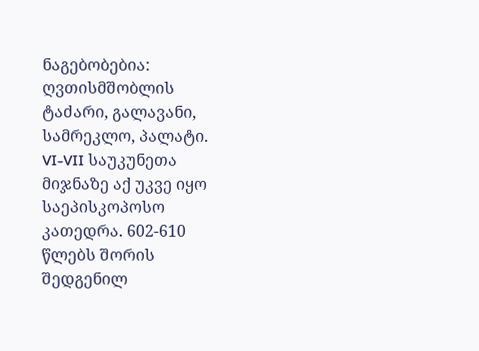ნაგებობებია: ღვთისმშობლის ტაძარი, გალავანი, სამრეკლო, პალატი.
VI-VII საუკუნეთა მიჯნაზე აქ უკვე იყო საეპისკოპოსო კათედრა. 602-610 წლებს შორის შედგენილ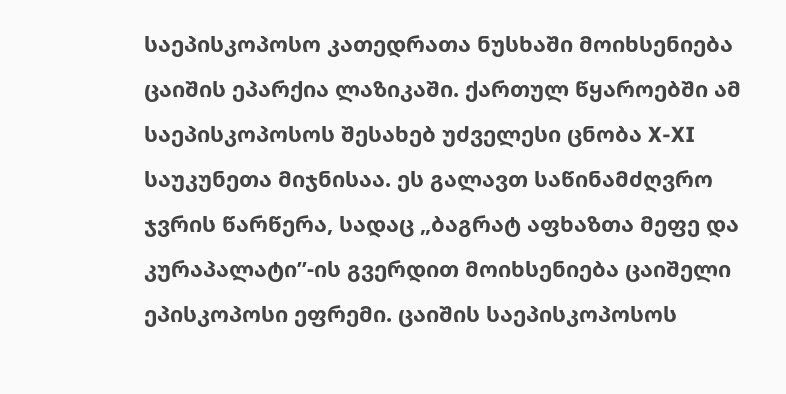საეპისკოპოსო კათედრათა ნუსხაში მოიხსენიება ცაიშის ეპარქია ლაზიკაში. ქართულ წყაროებში ამ საეპისკოპოსოს შესახებ უძველესი ცნობა X-XI საუკუნეთა მიჯნისაა. ეს გალავთ საწინამძღვრო ჯვრის წარწერა, სადაც „ბაგრატ აფხაზთა მეფე და კურაპალატი”-ის გვერდით მოიხსენიება ცაიშელი ეპისკოპოსი ეფრემი. ცაიშის საეპისკოპოსოს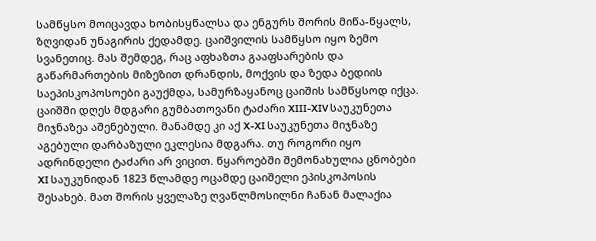სამწყსო მოიცავდა ხობისყწალსა და ენგურს შორის მიწა-წყალს, ზღვიდან უნაგირის ქედამდე. ცაიშვილის სამწყსო იყო ზემო სვანეთიც. მას შემდეგ, რაც აფხაზთა გააფსარების და გაწარმართების მიზეზით დრანდის, მოქვის და ზედა ბედიის საეპისკოპოსოები გაუქმდა, სამურზაყანოც ცაიშის სამწყსოდ იქცა.
ცაიშში დღეს მდგარი გუმბათოვანი ტაძარი XIII-XIV საუკუნეთა მიჯნაზეა აშენებული. მანამდე კი აქ X-XI საუკუნეთა მიჯნაზე აგებული დარბაზული ეკლესია მდგარა. თუ როგორი იყო ადრინდელი ტაძარი არ ვიცით. წყაროებში შემონახულია ცნობები XI საუკუნიდან 1823 წლამდე ოცამდე ცაიშელი ეპისკოპოსის შესახებ. მათ შორის ყველაზე ღვაწლმოსილნი ჩანან მალაქია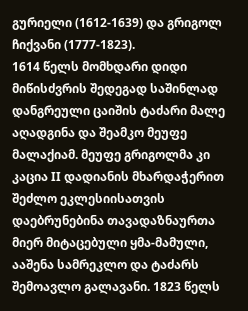გურიელი (1612-1639) და გრიგოლ ჩიქვანი (1777-1823).
1614 წელს მომხდარი დიდი მიწისძვრის შედეგად საშინლად დანგრეული ცაიშის ტაძარი მალე აღადგინა და შეამკო მეუფე მალაქიამ. მეუფე გრიგოლმა კი კაცია II დადიანის მხარდაჭერით შეძლო ეკლესიისათვის დაებრუნებინა თავადაზნაურთა მიერ მიტაცებული ყმა-მამული, ააშენა სამრეკლო და ტაძარს შემოავლო გალავანი. 1823 წელს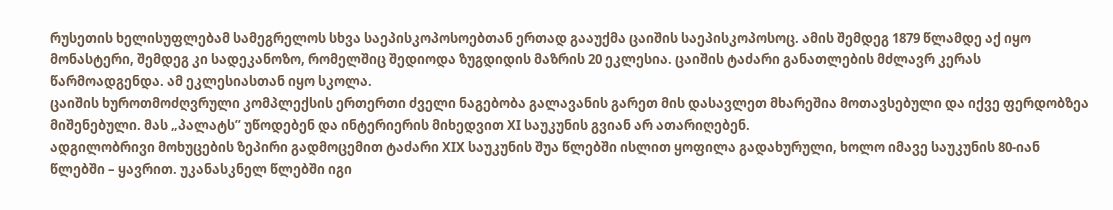რუსეთის ხელისუფლებამ სამეგრელოს სხვა საეპისკოპოსოებთან ერთად გააუქმა ცაიშის საეპისკოპოსოც. ამის შემდეგ 1879 წლამდე აქ იყო მონასტერი, შემდეგ კი სადეკანოზო, რომელშიც შედიოდა ზუგდიდის მაზრის 20 ეკლესია. ცაიშის ტაძარი განათლების მძლავრ კერას წარმოადგენდა. ამ ეკლესიასთან იყო სკოლა.
ცაიშის ხუროთმოძღვრული კომპლექსის ერთერთი ძველი ნაგებობა გალავანის გარეთ მის დასავლეთ მხარეშია მოთავსებული და იქვე ფერდობზეა მიშენებული. მას „პალატს” უწოდებენ და ინტერიერის მიხედვით XI საუკუნის გვიან არ ათარიღებენ.
ადგილობრივი მოხუცების ზეპირი გადმოცემით ტაძარი XIX საუკუნის შუა წლებში ისლით ყოფილა გადახურული, ხოლო იმავე საუკუნის 80-იან წლებში – ყავრით. უკანასკნელ წლებში იგი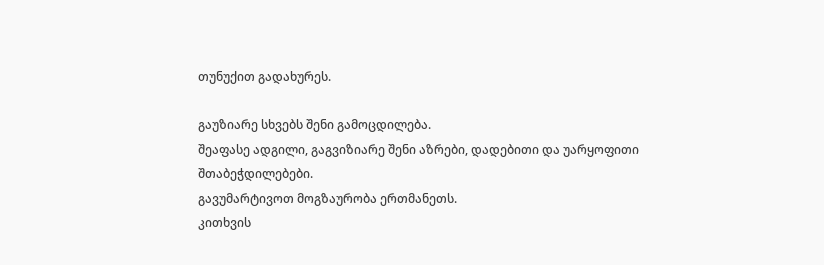თუნუქით გადახურეს.

გაუზიარე სხვებს შენი გამოცდილება.
შეაფასე ადგილი, გაგვიზიარე შენი აზრები, დადებითი და უარყოფითი შთაბეჭდილებები.
გავუმარტივოთ მოგზაურობა ერთმანეთს.
კითხვის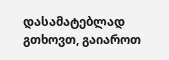დასამატებლად გთხოვთ, გაიაროთ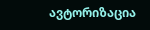ავტორიზაცია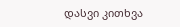დასვი კითხვა